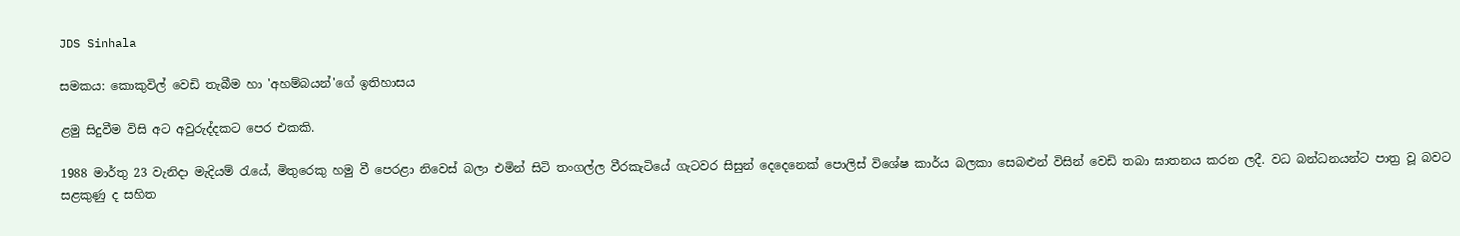JDS Sinhala

සමකය: කොකුවිල් වෙඩි තැබීම හා 'අහම්බයන්'ගේ ඉතිහාසය

ළමු සිදුවීම විසි අට අවුරුද්දකට පෙර එකකි.

1988 මාර්තු 23 වැනිදා මැදියම් රැයේ, මිතුරෙකු හමු වී පෙරළා නිවෙස් බලා එමින් සිටි තංගල්ල වීරකැටියේ ගැටවර සිසුන් දෙදෙනෙක් පොලිස් විශේෂ කාර්ය බලකා සෙබළුන් විසින් වෙඩි තබා ඝාතනය කරන ලදී. වධ බන්ධනයන්ට පාත්‍ර වූ බවට සළකුණු ද සහිත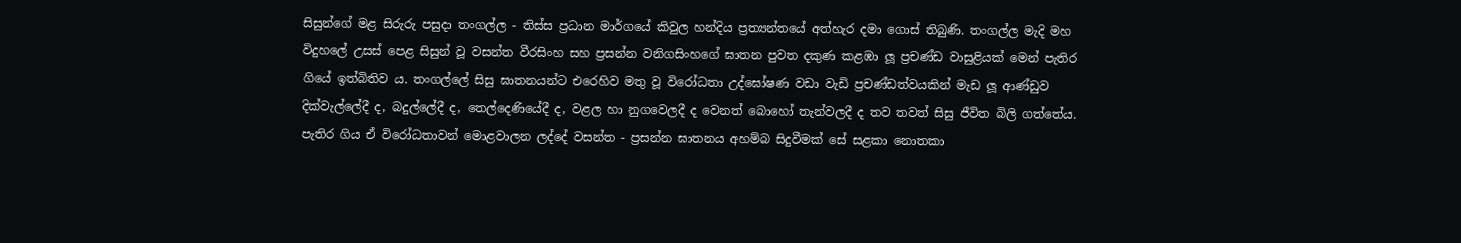සිසුන්ගේ මළ සිරුරු පසුදා තංගල්ල - තිස්ස ප්‍රධාන මාර්ගයේ කිවුල හන්දිය ප්‍රත්‍යන්තයේ අත්හැර දමා ගොස් තිබුණි. තංගල්ල මැදි මහ විදුහලේ උසස් පෙළ සිසුන් වූ වසන්ත වීරසිංහ සහ ප්‍රසන්න වනිගසිංහගේ ඝාතන පුවත දකුණ කළඹා ලූ ප්‍රචණ්ඩ වාසුළියක් මෙන් පැතිර ගියේ ඉත්බිතිව ය. තංගල්ලේ සිසු ඝාතනයන්ට එරෙහිව මතු වූ විරෝධතා උද්ඝෝෂණ වඩා වැඩි ප්‍රචණ්ඩත්වයකින් මැඩ ලූ ආණ්ඩුව දික්වැල්ලේදී ද, බදුල්ලේදී ද, තෙල්දෙණියේදී ද, වළල හා නුගවෙලදී ද වෙනත් බොහෝ තැන්වලදී ද තව තවත් සිසු ජීවිත බිලි ගත්තේය. පැතිර ගිය ඒ විරෝධතාවන් මොළවාලන ලද්දේ වසන්ත - ප්‍රසන්න ඝාතනය අහම්බ සිදුවීමක් සේ සළකා නොතකා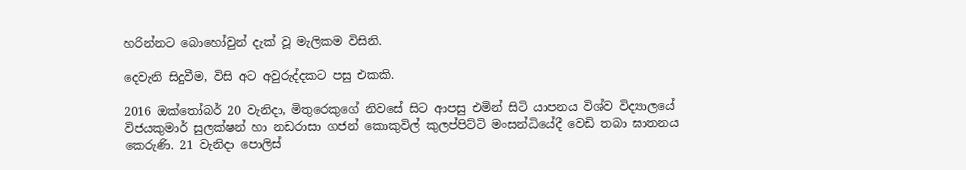හරින්නට බොහෝවුන් දැක් වූ මැලිකම විසිනි.

දෙවැනි සිදුවීම, විසි අට අවුරුද්දකට පසු එකකි.

2016 ඔක්තෝබර් 20 වැනිදා, මිතුරෙකුගේ නිවසේ සිට ආපසු එමින් සිටි යාපනය විශ්ව විද්‍යාලයේ විජයකුමාර් සුලක්ෂන් හා නඩරාසා ගජන් කොකුවිල් කුලප්පිට්ටි මංසන්ධියේදී වෙඩි තබා ඝාතනය කෙරුණි. 21 වැනිදා පොලිස්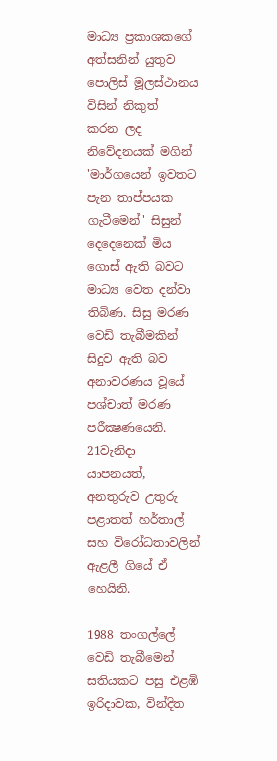මාධ්‍ය ප්‍රකාශකගේ අත්සනින් යුතුව පොලිස් මූලස්ථානය විසින් නිකුත්  කරන ලද නිවේදනයක් මගින් 'මාර්ගයෙන් ඉවතට පැන තාප්පයක ගැටීමෙන්' සිසුන් දෙදෙනෙක් මිය ගොස් ඇති බවට මාධ්‍ය වෙත දන්වා තිබිණ. සිසු මරණ වෙඩි තැබීමකින් සිදුව ඇති බව අනාවරණය වූයේ පශ්චාත් මරණ පරීක්‍ෂණයෙනි. 21වැනිදා යාපනයත්, අනතුරුව උතුරු පළාතත් හර්තාල් සහ විරෝධතාවලින් ඇළලී ගියේ ඒ හෙයිනි.

1988 තංගල්ලේ වෙඩි තැබීමෙන් සතියකට පසු එළඹි ඉරිදාවක, වින්දිත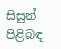සිසුන් පිළිබඳ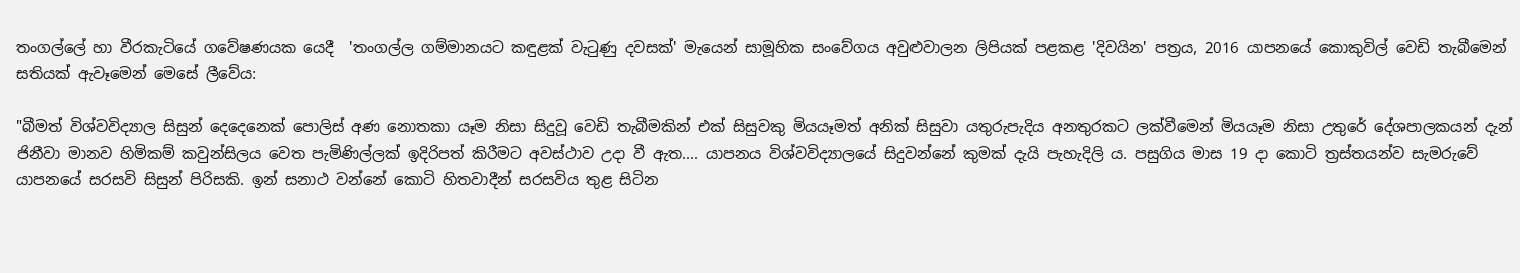තංගල්ලේ හා වීරකැටියේ ගවේෂණයක යෙදී  'තංගල්ල ගම්මානයට කඳුළක් වැටුණු දවසක්' මැයෙන් සාමූහික සංවේගය අවුළුවාලන ලිපියක් පළකළ 'දිවයින' පත්‍රය, 2016 යාපනයේ කොකුවිල් වෙඩි තැබීමෙන් සතියක් ඇවෑමෙන් මෙසේ ලීවේය:

"බීමත් විශ්වවිද්‍යාල සිසුන් දෙදෙනෙක්‌ පොලිස්‌ අණ නොතකා යෑම නිසා සිදුවූ වෙඩි තැබීමකින් එක්‌ සිසුවකු මියයෑමත් අනික්‌ සිසුවා යතුරුපැදිය අනතුරකට ලක්‌වීමෙන් මියයෑම නිසා උතුරේ දේශපාලකයන් දැන් ජිනීවා මානව හිමිකම් කවුන්සිලය වෙත පැමිණිල්ලක්‌ ඉදිරිපත් කිරීමට අවස්‌ථාව උදා වී ඇත.... යාපනය විශ්වවිද්‍යාලයේ සිදුවන්නේ කුමක්‌ දැයි පැහැදිලි ය. පසුගිය මාස 19 දා කොටි ත්‍රස්‌තයන්ව සැමරුවේ යාපනයේ සරසවි සිසුන් පිරිසකි. ඉන් සනාථ වන්නේ කොටි හිතවාදීන් සරසවිය තුළ සිටින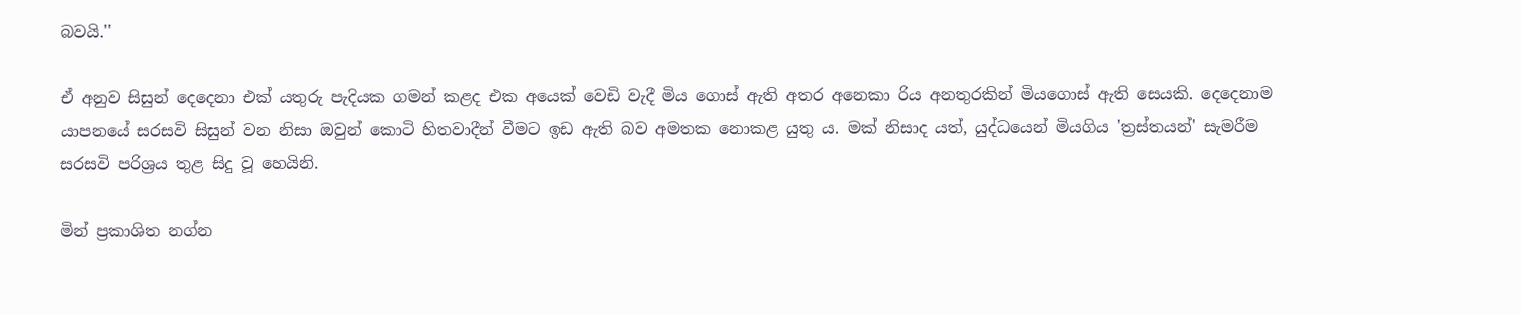බවයි.''

ඒ අනුව සිසුන් දෙදෙනා එක් යතුරු පැදියක ගමන් කළද එක අයෙක් වෙඩි වැදී මිය ගොස් ඇති අතර අනෙකා රිය අනතුරකින් මියගොස් ඇති සෙයකි. දෙදෙනාම යාපනයේ සරසවි සිසුන් වන නිසා ඔවුන් කොටි හිතවාදීන් වීමට ඉඩ ඇති බව අමතක නොකළ යුතු ය. මක් නිසාද යත්, යුද්ධයෙන් මියගිය 'ත්‍රස්තයන්' සැමරීම සරසවි පරිශ්‍රය තුළ සිදු වූ හෙයිනි.

මින් ප්‍රකාශිත නග්න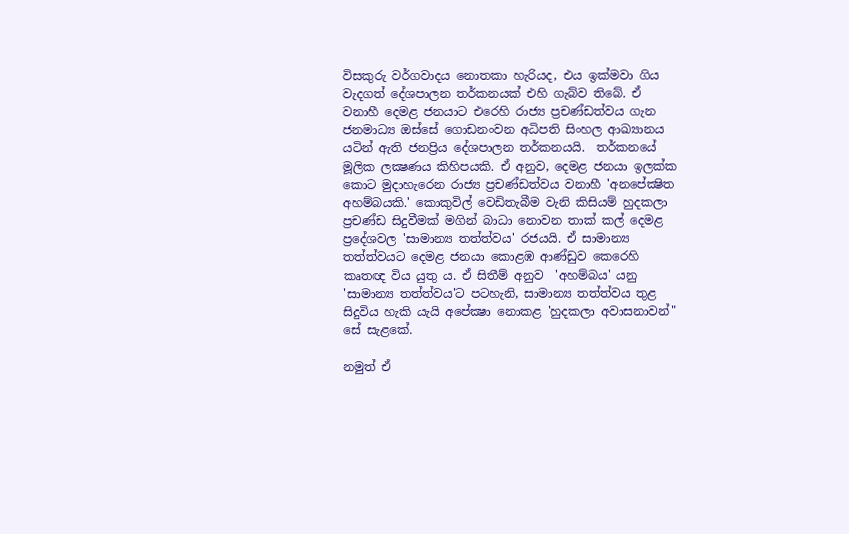විසකුරු වර්ගවාදය නොතකා හැරියද, එය ඉක්මවා ගිය වැදගත් දේශපාලන තර්කනයක් එහි ගැබ්ව තිබේ. ඒ වනාහී දෙමළ ජනයාට එරෙහි රාජ්‍ය ප්‍රචණ්ඩත්වය ගැන ජනමාධ්‍ය ඔස්සේ ගොඩනංවන අධිපති සිංහල ආඛ්‍යානය යටින් ඇති ජනප්‍රිය දේශපාලන තර්කනයයි.  තර්කනයේ මූලික ලක්‍ෂණය කිහිපයකි. ඒ අනුව, දෙමළ ජනයා ඉලක්ක කොට මුදාහැ‍රෙන රාජ්‍ය ප්‍රචණ්ඩත්වය වනාහී 'අනපේක්‍ෂිත අහම්බයකි.' කොකුවිල් වෙඩිතැබීම වැනි කිසියම් හුදකලා ප්‍රචණ්ඩ සිදුවීමක් මගින් බාධා නොවන තාක් කල් දෙමළ ප්‍රදේශවල 'සාමාන්‍ය තත්ත්වය' රජයයි. ඒ සාමාන්‍ය තත්ත්වයට දෙමළ ජනයා කොළඹ ආණ්ඩුව කෙරෙහි කෘතඥ විය යුතු ය. ඒ සිතීම් අනුව  'අහම්බය' යනු 'සාමාන්‍ය තත්ත්වය'ට පටහැනි, සාමාන්‍ය තත්ත්වය තුළ සිදුවිය හැකි යැයි අපේක්‍ෂා නොකළ 'හුදකලා අවාසනාවන්" සේ සැළකේ.

නමුත් ඒ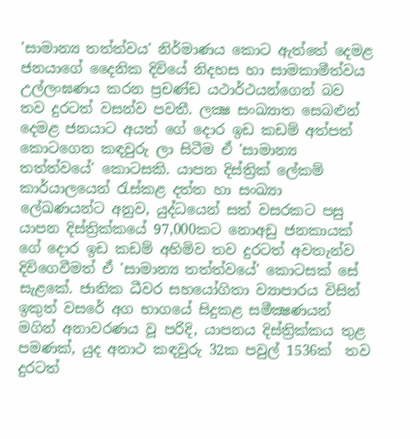'සාමාන්‍ය තත්ත්වය' නිර්මාණය කොට ඇත්තේ දෙමළ ජනයාගේ දෛනික දිවියේ නිදහස හා සාමකාමීත්වය උල්ලංඝණය කරන ප්‍රචණ්ඩ යථාර්ථයන්ගෙන් බව තව දුරටත් වසන්ව පවතී. ලක්‍ෂ සංඛ්‍යාත සෙබළුන් දෙමළ ජනයාට අයත් ගේ දොර ඉඩ කඩම් අත්පත් කොටගෙන කඳවුරු ලා සිටීම ඒ 'සාමාන්‍ය තත්ත්වයේ' කොටසකි. යාපන දිස්ත්‍රික් ලේකම් කාර්යාලයෙන් රැස්කළ දත්ත හා සංඛ්‍යා ලේඛණයන්ට අනුව, යුද්ධයෙන් සත් වසරකට පසු යාපන දිස්ත්‍රික්කයේ 97,000කට නොඅඩු ජනකායක් ගේ දොර ඉඩ කඩම් අහිමිව තව දුරටත් අවතැන්ව දිවිගෙවීමත් ඒ 'සාමාන්‍ය තත්ත්වයේ' කොටසක් සේ සැළකේ. ජාතික ධීවර සහයෝගිතා ව්‍යාපාරය විසින් ඉකුත් වසරේ අග භාගයේ සිදුකළ සමීක්‍ෂණයන් මගින් අනාවරණය වූ පරිදි, යාපනය දිස්ත්‍රික්කය තුළ පමණක්, යුද අනාථ කඳවුරු 32ක පවුල් 1536ක්  තව දුරටත්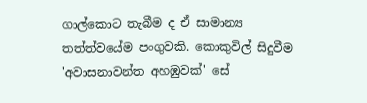ගාල්කොට තැබීම ද ඒ සාමාන්‍ය තත්ත්වයේම පංගුවකි. කොකුවිල් සිදුවීම 'අවාසනාවන්ත අහඹුවක්' සේ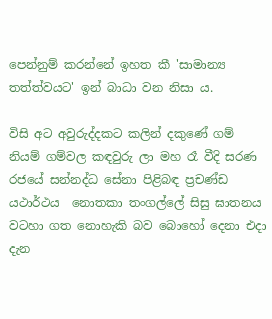පෙන්නුම් කරන්නේ ඉහත කී 'සාමාන්‍ය තත්ත්වයට' ඉන් බාධා වන නිසා ය.

විසි අට අවුරුද්දකට කලින් දකුණේ ගම් නියම් ගම්වල කඳවුරු ලා මහ රෑ වීදි සරණ රජයේ සන්නද්ධ සේනා පිළිබඳ ප්‍රචණ්ඩ යථාර්ථය  නොතකා තංගල්ලේ සිසු ඝාතනය වටහා ගත නොහැකි බව බොහෝ දෙනා එදා දැන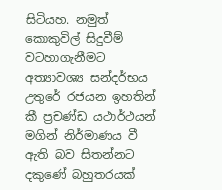සිටියහ. නමුත් කොකුවිල් සිදුවීම් වටහාගැනීමට අත්‍යාවශ්‍ය සන්දර්භය උතුරේ රජයන ඉහතින් කී ප්‍රචණ්ඩ යථාර්ථයන් මගින් නිර්මාණය වී ඇති බව සිතන්නට දකුණේ බහුතරයක්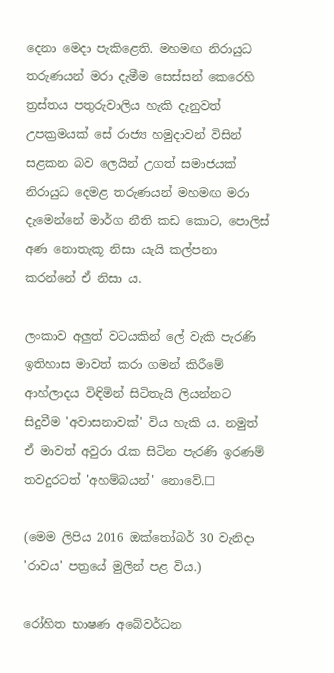දෙනා මෙදා පැකිළෙති. මහමඟ නිරායුධ තරුණයන් මරා දැමීම සෙස්සන් කෙරෙහි ත්‍රස්තය පතුරුවාලිය හැකි දැනුවත් උපක්‍රමයක් සේ රාජ්‍ය හමුදාවන් විසින් සළකන බව ලෙයින් උගත් සමාජයක් නිරායුධ දෙමළ තරුණයන් මහමඟ මරා දැමෙන්නේ මාර්ග නීති කඩ කොට, පොලිස් අණ නොතැකූ නිසා යැයි කල්පනා කරන්නේ ඒ නිසා ය.

ලංකාව අලුත් වටයකින් ලේ වැකි පැරණි ඉතිහාස මාවත් කරා ගමන් කිරීමේ ආහ්ලාදය විඳිමින් සිටිතැයි ලියන්නට සිදුවීම 'අවාසනාවක්' විය හැකි ය. නමුත් ඒ මාවත් අවුරා රැක සිටින පැරණි ඉරණම් තවදුරටත් 'අහම්බයන්' නොවේ.☐

(මෙම ලිපිය 2016 ඔක්තෝබර් 30 වැනිදා 'රාවය' පත්‍රයේ මුලින් පළ විය.)

රෝහිත භාෂණ අබේවර්ධන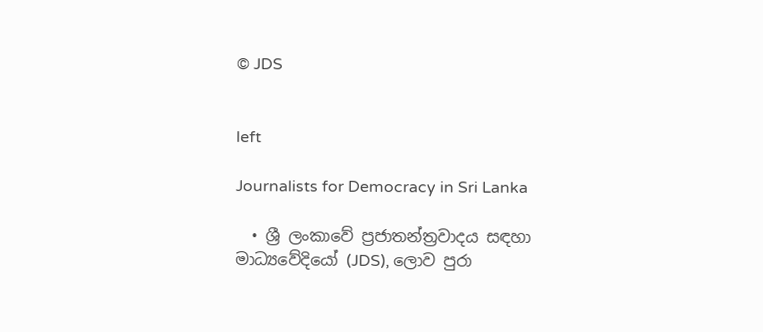© JDS


left

Journalists for Democracy in Sri Lanka

  • ශ්‍රී ලංකාවේ ප්‍රජාතන්ත්‍රවාදය සඳහා මාධ්‍යවේදියෝ (JDS), ලොව පුරා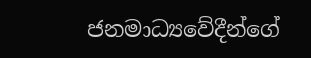ජනමාධ්‍යවේදීන්ගේ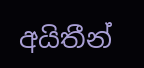අයිතීන්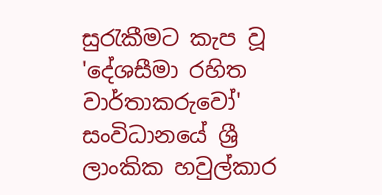සුරැකීමට කැප වූ 'දේශසීමා රහිත වාර්තාකරුවෝ' සංවිධානයේ ශ්‍රී ලාංකික හවුල්කාර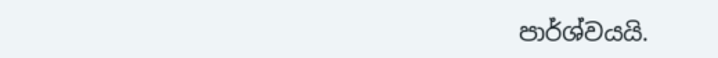පාර්ශ්වයයි.